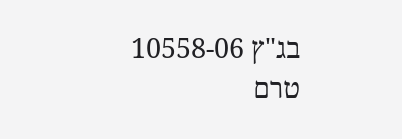בג"ץ 10558-06
טרם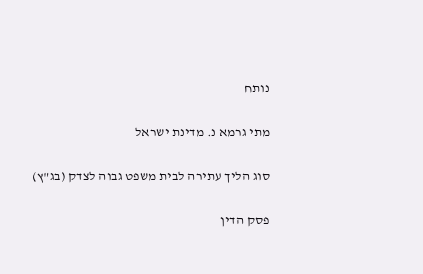נותח

מתי גרמא נ. מדינת ישראל

סוג הליך עתירה לבית משפט גבוה לצדק (בג"ץ)

פסק הדין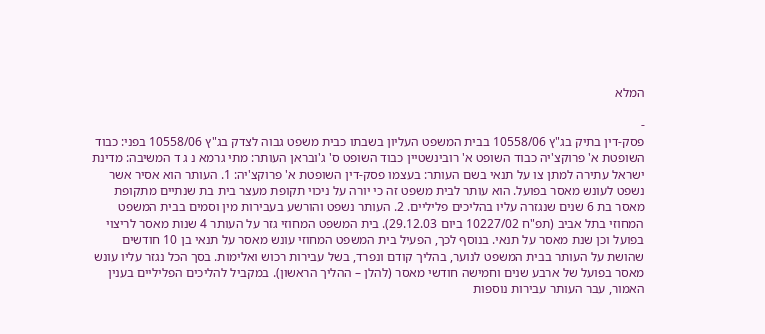המלא

-
פסק-דין בתיק בג"ץ 10558/06 בבית המשפט העליון בשבתו כבית משפט גבוה לצדק בג"ץ 10558/06 בפני: כבוד השופטת א' פרוקצ'יה כבוד השופט א' רובינשטיין כבוד השופט ס' ג'ובראן העותר: מתי גרמא נ ג ד המשיבה: מדינת ישראל עתירה למתן צו על תנאי בשם העותר: בעצמו פסק-דין השופטת א' פרוקצ'יה: 1. העותר הוא אסיר אשר נשפט לעונש מאסר בפועל. הוא עותר לבית משפט זה כי יורה על ניכוי תקופת מעצר בית בת שנתיים מתקופת מאסר בת 6 שנים שנגזרה עליו בהליכים פליליים. 2. העותר נשפט והורשע בעבירות מין וסמים בבית המשפט המחוזי בתל אביב (תפ"ח 10227/02 ביום 29.12.03). בית המשפט המחוזי גזר על העותר 4 שנות מאסר לריצוי בפועל וכן שנת מאסר על תנאי. בנוסף לכך, הפעיל בית המשפט המחוזי עונש מאסר על תנאי בן 10 חודשים שהושת על העותר בבית המשפט לנוער, בהליך קודם ונפרד, בשל עבירות רכוש ואלימות. בסך הכל נגזר עליו עונש מאסר בפועל של ארבע שנים וחמישה חודשי מאסר (להלן – ההליך הראשון). במקביל להליכים הפליליים בענין האמור, עבר העותר עבירות נוספות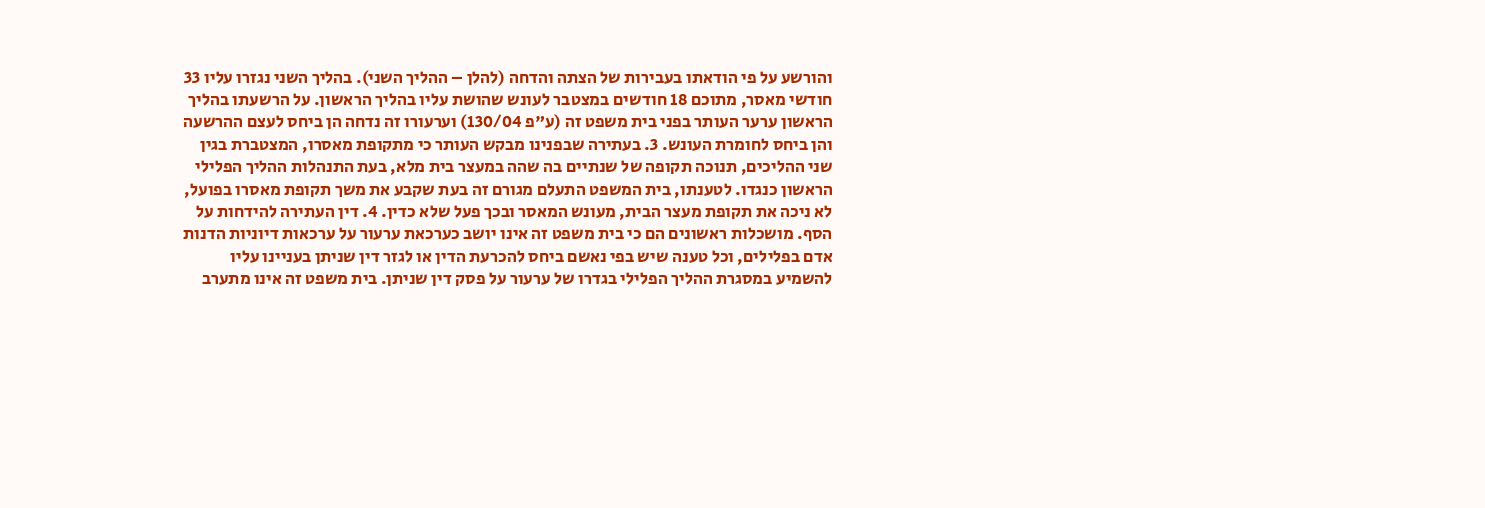והורשע על פי הודאתו בעבירות של הצתה והדחה (להלן – ההליך השני). בהליך השני נגזרו עליו 33 חודשי מאסר, מתוכם 18 חודשים במצטבר לעונש שהושת עליו בהליך הראשון. על הרשעתו בהליך הראשון ערער העותר בפני בית משפט זה (ע"פ 130/04) וערעורו זה נדחה הן ביחס לעצם ההרשעה והן ביחס לחומרת העונש. 3. בעתירה שבפנינו מבקש העותר כי מתקופת מאסרו, המצטברת בגין שני ההליכים, תנוכה תקופה של שנתיים בה שהה במעצר בית מלא, בעת התנהלות ההליך הפלילי הראשון כנגדו. לטענתו, בית המשפט התעלם מגורם זה בעת שקבע את משך תקופת מאסרו בפועל, לא ניכה את תקופת מעצר הבית, מעונש המאסר ובכך פעל שלא כדין. 4. דין העתירה להידחות על הסף. מושכלות ראשונים הם כי בית משפט זה אינו יושב כערכאת ערעור על ערכאות דיוניות הדנות אדם בפלילים, וכל טענה שיש בפי נאשם ביחס להכרעת הדין או לגזר דין שניתן בעניינו עליו להשמיע במסגרת ההליך הפלילי בגדרו של ערעור על פסק דין שניתן. בית משפט זה אינו מתערב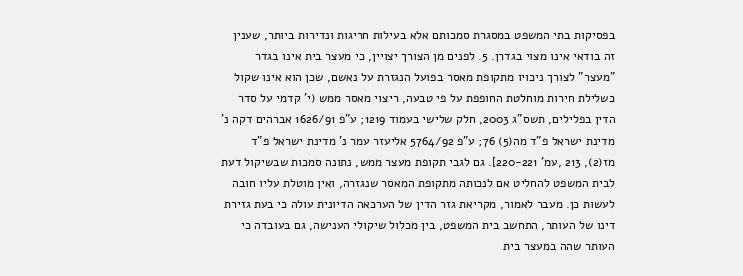בפסיקות בתי המשפט במסגרת סמכותם אלא בעילות חריגות ונדירות ביותר, שענין זה בודאי אינו מצוי בגדרן. 5. לפנים מן הצורך יצויין, כי מעצר בית אינו בגדר "מעצר" לצורך ניכויו מתקופת מאסר בפועל הנגזרת על נאשם, שכן הוא אינו שקול כשלילת חירות מוחלטת החופפת על פי טבעה, ריצוי מאסר ממש (י' קדמי על סדר הדין בפלילים, תשס"ג 2003, חלק שלישי בעמוד 1219; ע"פ 1626/91 אברהים דקה נ' מדינת ישראל פ"ד מה(5) 76; ע"פ 5764/92 אליעזר עמר נ' מדינת ישראל פ"ד מז(2), 213 ,עמ' 220-221]. גם לגבי תקופת מעצר ממש, נתונה סמכות שבשיקול דעת לבית המשפט להחליט אם לנכותה מתקופת המאסר שנגזרה, ואין מוטלת עליו חובה לעשות כן. מעבר לאמור, מקריאת גזר הדין של הערכאה הדיונית עולה כי בעת גזירת דינו של העותר, התחשב בית המשפט, בין מכלול שיקולי הענישה, גם בעובדה כי העותר שהה במעצר בית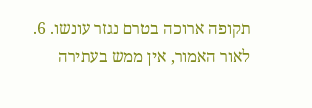תקופה ארוכה בטרם נגזר עונשו. 6. לאור האמור, אין ממש בעתירה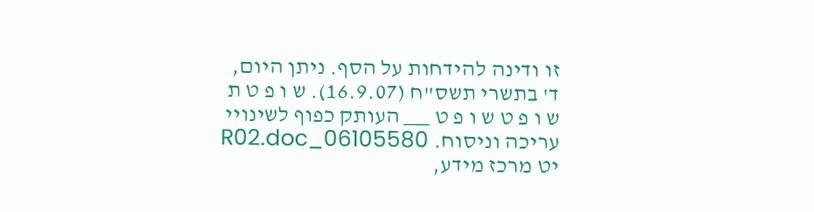זו ודינה להידחות על הסף. ניתן היום, ד' בתשרי תשס"ח (16.9.07). ש ו פ ט ת ש ו פ ט ש ו פ ט ___ העותק כפוף לשינויי עריכה וניסוח. 06105580_R02.doc יט מרכז מידע,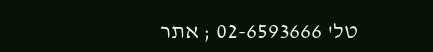טל' 02-6593666 ; אתר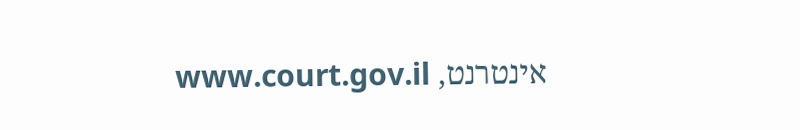אינטרנט, www.court.gov.il